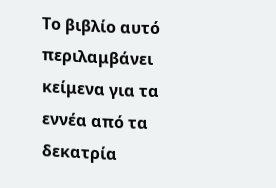Το βιβλίο αυτό περιλαμβάνει κείμενα για τα εννέα από τα δεκατρία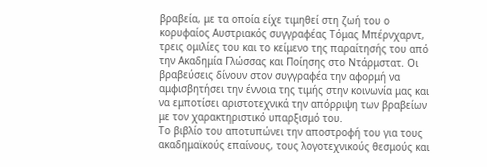βραβεία, με τα οποία είχε τιμηθεί στη ζωή του ο κορυφαίος Αυστριακός συγγραφέας Τόμας Μπέρνχαρντ, τρεις ομιλίες του και το κείμενο της παραίτησής του από την Ακαδημία Γλώσσας και Ποίησης στο Ντάρμστατ. Οι βραβεύσεις δίνουν στον συγγραφέα την αφορμή να αμφισβητήσει την έννοια της τιμής στην κοινωνία μας και να εμποτίσει αριστοτεχνικά την απόρριψη των βραβείων με τον χαρακτηριστικό υπαρξισμό του.
Το βιβλίο του αποτυπώνει την αποστροφή του για τους ακαδημαϊκούς επαίνους, τους λογοτεχνικούς θεσμούς και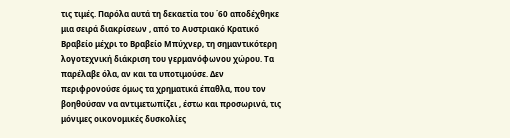τις τιμές. Παρόλα αυτά τη δεκαετία του ΄60 αποδέχθηκε μια σειρά διακρίσεων , από το Αυστριακό Κρατικό Βραβείο μέχρι το Βραβείο Μπύχνερ, τη σημαντικότερη λογοτεχνική διάκριση του γερμανόφωνου χώρου. Τα παρέλαβε όλα, αν και τα υποτιμούσε. Δεν περιφρονούσε όμως τα χρηματικά έπαθλα, που τον βοηθούσαν να αντιμετωπίζει , έστω και προσωρινά, τις μόνιμες οικονομικές δυσκολίες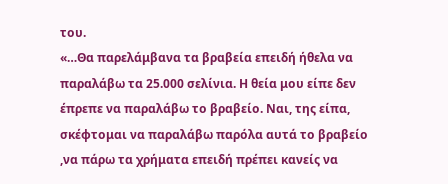του.
«…Θα παρελάμβανα τα βραβεία επειδή ήθελα να παραλάβω τα 25.000 σελίνια. Η θεία μου είπε δεν έπρεπε να παραλάβω το βραβείο. Ναι, της είπα, σκέφτομαι να παραλάβω παρόλα αυτά το βραβείο ,να πάρω τα χρήματα επειδή πρέπει κανείς να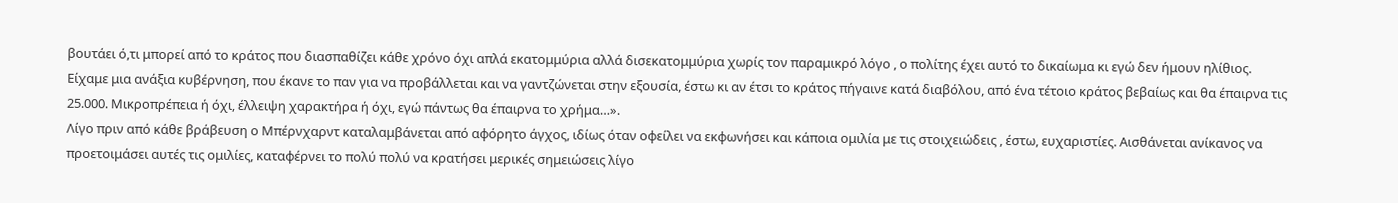βουτάει ό,τι μπορεί από το κράτος που διασπαθίζει κάθε χρόνο όχι απλά εκατομμύρια αλλά δισεκατομμύρια χωρίς τον παραμικρό λόγο , ο πολίτης έχει αυτό το δικαίωμα κι εγώ δεν ήμουν ηλίθιος. Είχαμε μια ανάξια κυβέρνηση, που έκανε το παν για να προβάλλεται και να γαντζώνεται στην εξουσία, έστω κι αν έτσι το κράτος πήγαινε κατά διαβόλου, από ένα τέτοιο κράτος βεβαίως και θα έπαιρνα τις 25.000. Μικροπρέπεια ή όχι, έλλειψη χαρακτήρα ή όχι, εγώ πάντως θα έπαιρνα το χρήμα…».
Λίγο πριν από κάθε βράβευση ο Μπέρνχαρντ καταλαμβάνεται από αφόρητο άγχος, ιδίως όταν οφείλει να εκφωνήσει και κάποια ομιλία με τις στοιχειώδεις , έστω, ευχαριστίες. Αισθάνεται ανίκανος να προετοιμάσει αυτές τις ομιλίες, καταφέρνει το πολύ πολύ να κρατήσει μερικές σημειώσεις λίγο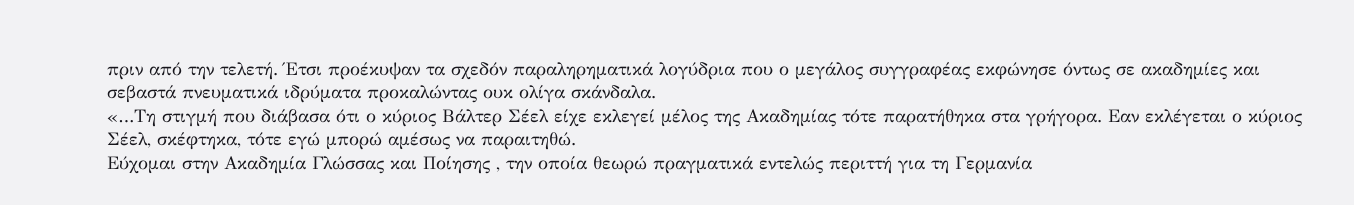πριν από την τελετή. Έτσι προέκυψαν τα σχεδόν παραληρηματικά λογύδρια που ο μεγάλος συγγραφέας εκφώνησε όντως σε ακαδημίες και σεβαστά πνευματικά ιδρύματα προκαλώντας ουκ ολίγα σκάνδαλα.
«…Τη στιγμή που διάβασα ότι ο κύριος Βάλτερ Σέελ είχε εκλεγεί μέλος της Ακαδημίας τότε παρατήθηκα στα γρήγορα. Εαν εκλέγεται ο κύριος Σέελ, σκέφτηκα, τότε εγώ μπορώ αμέσως να παραιτηθώ.
Εύχομαι στην Ακαδημία Γλώσσας και Ποίησης , την οποία θεωρώ πραγματικά εντελώς περιττή για τη Γερμανία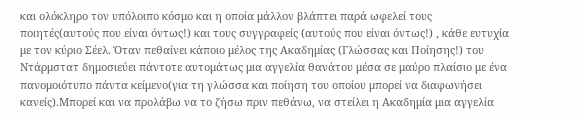και ολόκληρο τον υπόλοιπο κόσμο και η οποία μάλλον βλάπτει παρά ωφελεί τους ποιητές(αυτούς που είναι όντως!) και τους συγγραφείς (αυτούς που είναι όντως!) , κάθε ευτυχία με τον κύριο Σέελ. Όταν πεθαίνει κάποιο μέλος της Ακαδημίας (Γλώσσας και Ποίησης!) του Ντάρμστατ δημοσιεύει πάντοτε αυτομάτως μια αγγελία θανάτου μέσα σε μαύρο πλαίσιο με ένα πανομοιότυπο πάντα κείμενο(για τη γλώσσα και ποίηση του οποίου μπορεί να διαφωνήσει κανείς).Μπορεί και να προλάβω να το ζήσω πριν πεθάνω, να στείλει η Ακαδημία μια αγγελία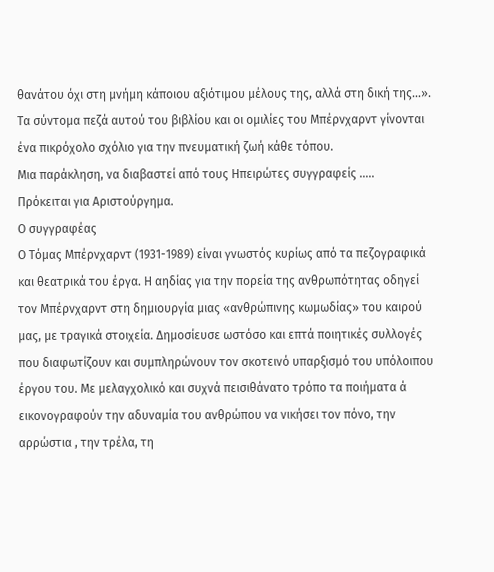θανάτου όχι στη μνήμη κάποιου αξιότιμου μέλους της, αλλά στη δική της…».
Τα σύντομα πεζά αυτού του βιβλίου και οι ομιλίες του Μπέρνχαρντ γίνονται ένα πικρόχολο σχόλιο για την πνευματική ζωή κάθε τόπου.
Μια παράκληση, να διαβαστεί από τους Ηπειρώτες συγγραφείς …..
Πρόκειται για Αριστούργημα.
Ο συγγραφέας
Ο Τόμας Μπέρνχαρντ (1931-1989) είναι γνωστός κυρίως από τα πεζογραφικά και θεατρικά του έργα. Η αηδίας για την πορεία της ανθρωπότητας οδηγεί τον Μπέρνχαρντ στη δημιουργία μιας «ανθρώπινης κωμωδίας» του καιρού μας, με τραγικά στοιχεία. Δημοσίευσε ωστόσο και επτά ποιητικές συλλογές που διαφωτίζουν και συμπληρώνουν τον σκοτεινό υπαρξισμό του υπόλοιπου έργου του. Με μελαγχολικό και συχνά πεισιθάνατο τρόπο τα ποιήματα ά εικονογραφούν την αδυναμία του ανθρώπου να νικήσει τον πόνο, την αρρώστια , την τρέλα, τη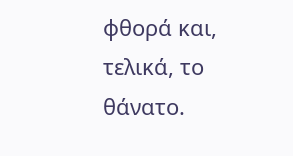φθορά και, τελικά, το θάνατο.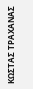ΚΩΣΤΑΣ ΤΡΑΧΑΝΑΣ